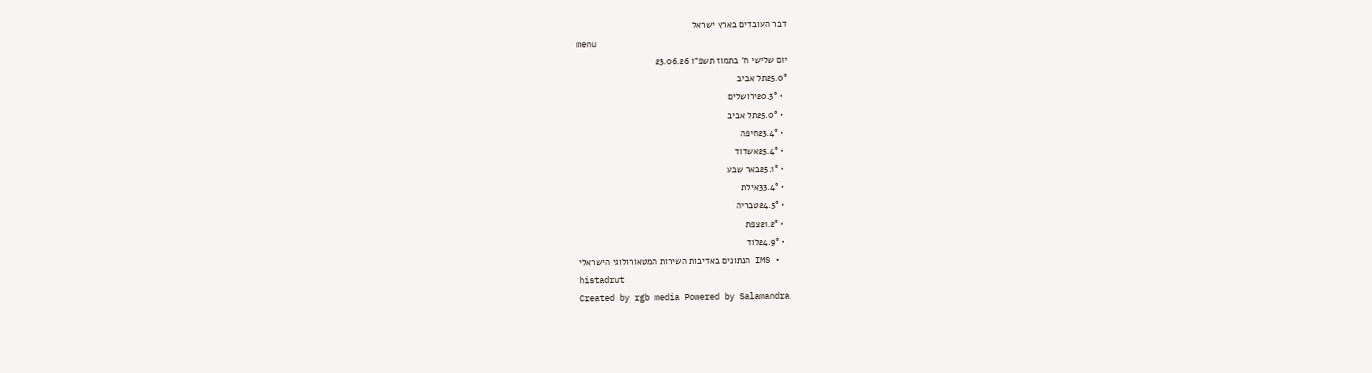דבר העובדים בארץ ישראל
menu
יום שלישי ח' בתמוז תשפ"ו 23.06.26
25.0°תל אביב
  • 20.3°ירושלים
  • 25.0°תל אביב
  • 23.4°חיפה
  • 25.4°אשדוד
  • 25.1°באר שבע
  • 33.4°אילת
  • 24.5°טבריה
  • 21.2°צפת
  • 24.9°לוד
  • IMS הנתונים באדיבות השירות המטאורולוגי הישראלי
histadrut
Created by rgb media Powered by Salamandra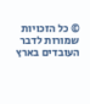© כל הזכויות שמורות לדבר העובדים בארץ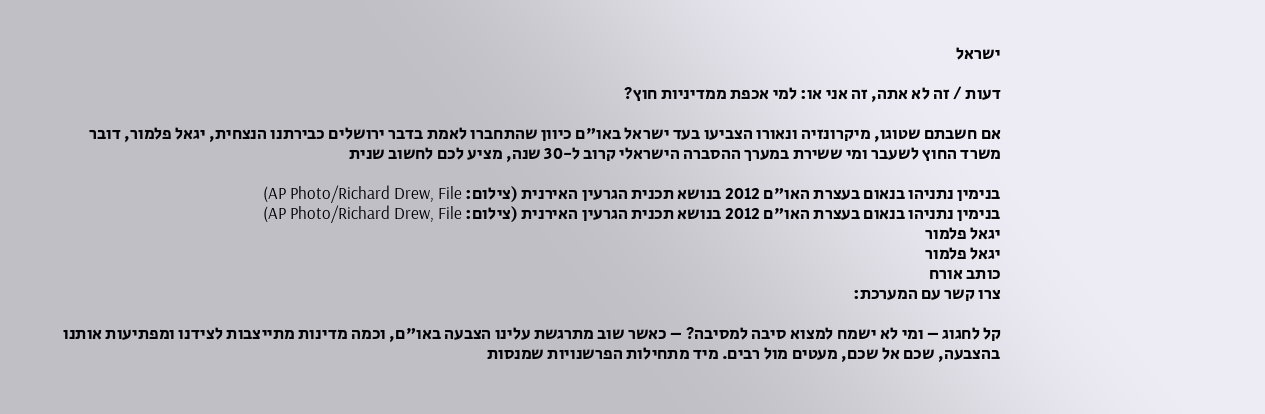ישראל

דעות / זה לא אתה, זה אני או: למי אכפת ממדיניות חוץ?

אם חשבתם שטוגו, מיקרונזיה ונאורו הצביעו בעד ישראל באו"ם כיוון שהתחברו לאמת בדבר ירושלים כבירתנו הנצחית, יגאל פלמור, דובר משרד החוץ לשעבר ומי ששירת במערך ההסברה הישראלי קרוב ל-30 שנה, מציע לכם לחשוב שנית

בנימין נתניהו בנאום בעצרת האו"ם 2012 בנושא תכנית הגרעין האירנית (צילום: AP Photo/Richard Drew, File)
בנימין נתניהו בנאום בעצרת האו"ם 2012 בנושא תכנית הגרעין האירנית (צילום: AP Photo/Richard Drew, File)
יגאל פלמור
יגאל פלמור
כותב אורח
צרו קשר עם המערכת:

קל לחגוג – ומי לא ישמח למצוא סיבה למסיבה? – כאשר שוב מתרגשת עלינו הצבעה באו"ם, וכמה מדינות מתייצבות לצידנו ומפתיעות אותנו בהצבעה, שכם אל שכם, מעטים מול רבים. מיד מתחילות הפרשנויות שמנסות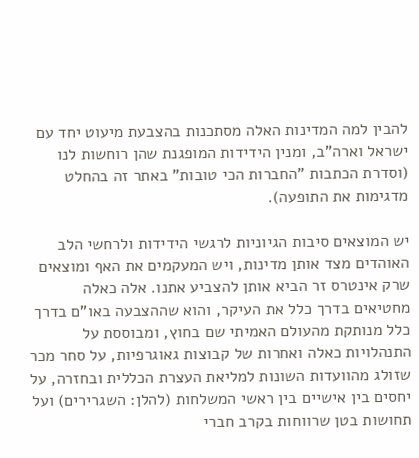להבין למה המדינות האלה מסתכנות בהצבעת מיעוט יחד עם ישראל וארה"ב, ומנין הידידות המופגנת שהן רוחשות לנו (וסדרת הכתבות "החברות הכי טובות" באתר זה בהחלט מדגימות את התופעה).

יש המוצאים סיבות הגיוניות לרגשי הידידות ולרחשי הלב האוהדים מצד אותן מדינות, ויש המעקמים את האף ומוצאים שרק אינטרס זר הביא אותן להצביע אתנו. אלה כאלה מחטיאים בדרך כלל את העיקר, והוא שההצבעה באו"ם בדרך כלל מנותקת מהעולם האמיתי שם בחוץ, ומבוססת על התנהלויות כאלה ואחרות של קבוצות גאוגרפיות, על סחר מכר שזולג מהוועדות השונות למליאת העצרת הכללית ובחזרה, על יחסים בין אישיים בין ראשי המשלחות (להלן: השגרירים) ועל תחושות בטן שרווחות בקרב חברי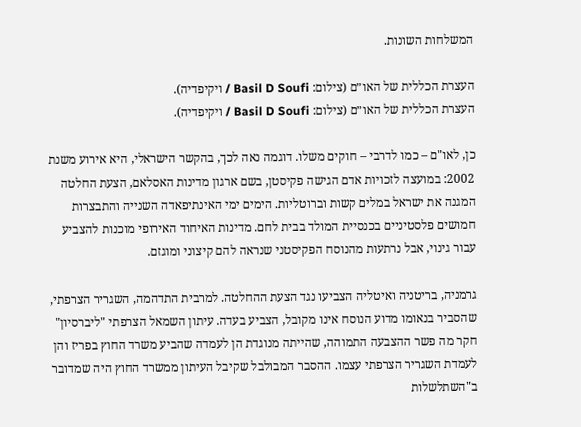המשלחות השונות.

העצרת הכללית של האו״ם (צילום: Basil D Soufi / ויקיפדיה).
העצרת הכללית של האו״ם (צילום: Basil D Soufi / ויקיפדיה).

כן, לאו"ם – כמו לדרבי – חוקים משלו. דוגמה נאה לכך, בהקשר הישראלי, היא אירוע משנת 2002: במועצה לזכויות אדם הגישה פקיסטן, בשם ארגון מדינות האסלאם, הצעת החלטה המגנה את ישראל במלים קשות וברוטליות. הימים ימי האינתיפאדה השנייה והתבצרות חמושים פלסטיניים בכנסיית המולד בבית לחם. מדינות האיחוד האירופי מוכנות להצביע עבור גינוי, אבל נרתעות מהנוסח הפקיסטני שנראה להם קיצוני ומוגזם.

גרמניה, בריטניה ואיטליה הצביעו נגד הצעת ההחלטה. למרבית התדהמה, השגריר הצרפתי, שהסביר בנאומו מדוע הנוסח אינו מקובל, הצביע בעדה. עיתון השמאל הצרפתי "ליברסיון" חקר מה פשר ההצבעה התמוהה, שהייתה מנוגדת הן לעמדה שהביע משרד החוץ בפריז והן לעמדת השגריר הצרפתי עצמו. ההסבר המבולבל שקיבל העיתון ממשרד החוץ היה שמדובר ב"השתלשלות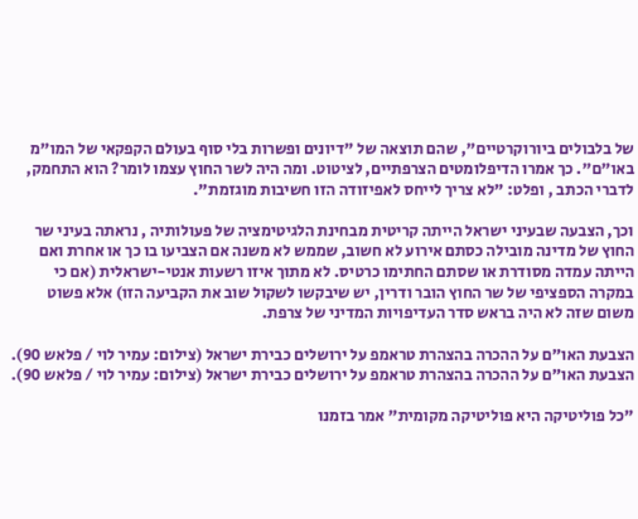של בלבולים ביורוקרטיים", שהם תוצאה של "דיונים ופשרות בלי סוף בעולם הקפקאי של המו"מ באו"ם". כך אמרו הדיפלומטים הצרפתיים, לציטוט. ומה היה לשר החוץ עצמו לומר? הוא התחמק, לדברי הכתב , ופלט: "לא צריך לייחס לאפיזודה הזו חשיבות מוגזמת".

וכך, הצבעה שבעיני ישראל הייתה קריטית מבחינת הלגיטימציה של פעולותיה , נראתה בעיני שר החוץ של מדינה מובילה כסתם אירוע לא חשוב, שממש לא משנה אם הצביעו בו כך או אחרת ואם הייתה עמדה מסודרת או שסתם החתימו כרטיס. לא מתוך איזו רשעות אנטי-ישראלית (אם כי במקרה הספציפי של שר החוץ הובר ודרין, יש שיבקשו לשקול שוב את הקביעה הזו) אלא פשוט משום שזה לא היה בראש סדר העדיפויות המדיני של צרפת.

הצבעת האו״ם על ההכרה בהצהרת טראמפ על ירושלים כבירת ישראל (צילום: עמיר לוי / פלאש 90).
הצבעת האו״ם על ההכרה בהצהרת טראמפ על ירושלים כבירת ישראל (צילום: עמיר לוי / פלאש 90).

"כל פוליטיקה היא פוליטיקה מקומית" אמר בזמנו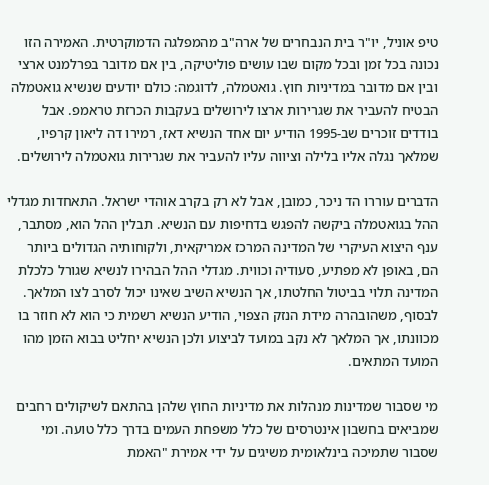טיפ אוניל, יו"ר בית הנבחרים של ארה"ב מהמפלגה הדמוקרטית. האמירה הזו נכונה בכל זמן ובכל מקום שבו עושים פוליטיקה, בין אם מדובר בפרלמנט ארצי ובין אם מדובר במדיניות חוץ. גואטמלה, לדוגמה: כולם יודעים שנשיא גואטמלה הבטיח להעביר את שגרירות ארצו לירושלים בעקבות הכרזת טראמפ. אבל בודדים זוכרים שב-1995 הודיע יום אחד הנשיא דאז, רמירו דה ליאון קרפיו, שמלאך נגלה אליו בלילה וציווה עליו להעביר את שגרירות גואטמלה לירושלים.

הדברים עוררו הד ניכר, כמובן, אבל לא רק בקרב אוהדי ישראל. התאחדות מגדלי ההל בגואטמלה ביקשה להפגש בדחיפות עם הנשיא. תבלין ההל הוא, מסתבר, ענף היצוא העיקרי של המדינה המרכז אמריקאית, ולקוחותיה הגדולים ביותר הם, באופן לא מפתיע, סעודיה וכווית. מגדלי ההל הבהירו לנשיא שגורל כלכלת המדינה תלוי בביטול החלטתו, אך הנשיא השיב שאינו יכול לסרב לצו המלאך. לבסוף, משהובהרה מידת הנזק הצפוי, הודיע הנשיא רשמית כי הוא לא חוזר בו מכוונתו, אך המלאך לא נקב במועד לביצוע ולכן הנשיא יחליט בבוא הזמן מהו המועד המתאים.

מי שסבור שמדינות מנהלות את מדיניות החוץ שלהן בהתאם לשיקולים רחבים שמביאים בחשבון אינטרסים של כלל משפחת העמים בדרך כלל טועה. ומי שסבור שתמיכה בינלאומית משיגים על ידי אמירת "האמת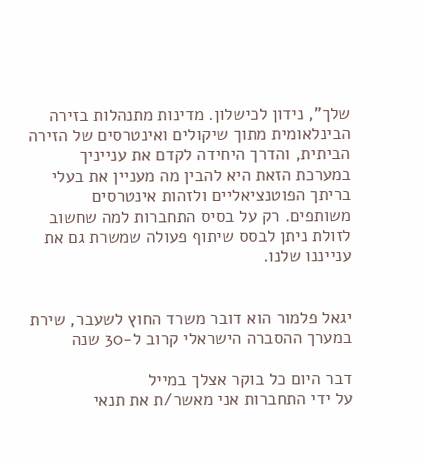שלך", נידון לכישלון. מדינות מתנהלות בזירה הבינלאומית מתוך שיקולים ואינטרסים של הזירה הביתית, והדרך היחידה לקדם את ענייניך במערכת הזאת היא להבין מה מעניין את בעלי בריתך הפוטנציאליים ולזהות אינטרסים משותפים. רק על בסיס התחברות למה שחשוב לזולת ניתן לבסס שיתוף פעולה שמשרת גם את ענייננו שלנו.


יגאל פלמור הוא דובר משרד החוץ לשעבר, שירת במערך ההסברה הישראלי קרוב ל-30 שנה

דבר היום כל בוקר אצלך במייל
על ידי התחברות אני מאשר/ת את תנאי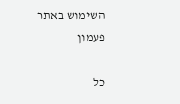השימוש באתר
פעמון

כל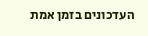העדכונים בזמן אמת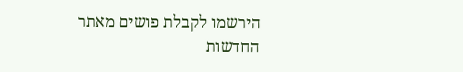הירשמו לקבלת פושים מאתר החדשות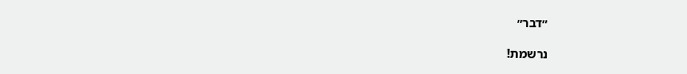״דבר״

נרשמת!